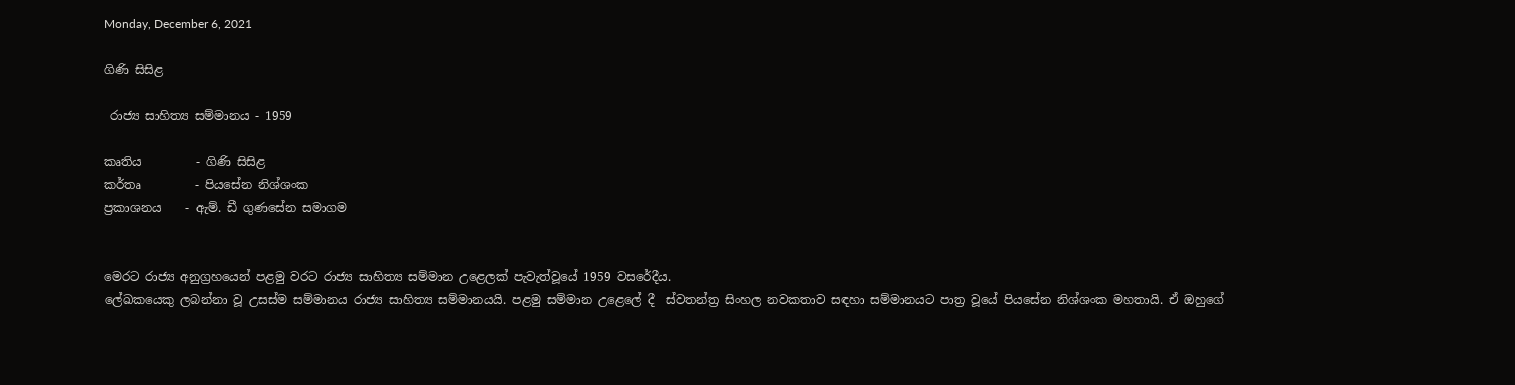Monday, December 6, 2021

ගිණි සිසිළ

 රාජ්‍ය සාහිත්‍ය සම්මානය - 1959

කෘතිය         - ගිණි සිසිළ
කර්තෘ         - පියසේන නිශ්ශංක
ප්‍රකාශනය    - ඇම්. ඩී ගුණසේන සමාගම


මෙරට රාජ්‍ය අනුග්‍රහයෙන් පළමු වරට රාජ්‍ය සාහිත්‍ය සම්මාන උළෙලක් පැවැත්වූයේ 1959 වසරේදීය.
ලේඛකයෙකු ලබන්නා වූ උසස්ම සම්මානය රාජ්‍ය සාහිත්‍ය සම්මානයයි. පළමු සම්මාන උළෙලේ දී  ස්වතන්ත්‍ර සිංහල නවකතාව සඳහා සම්මානයට පාත්‍ර වූයේ පියසේන නිශ්ශංක මහතායි. ඒ ඔහුගේ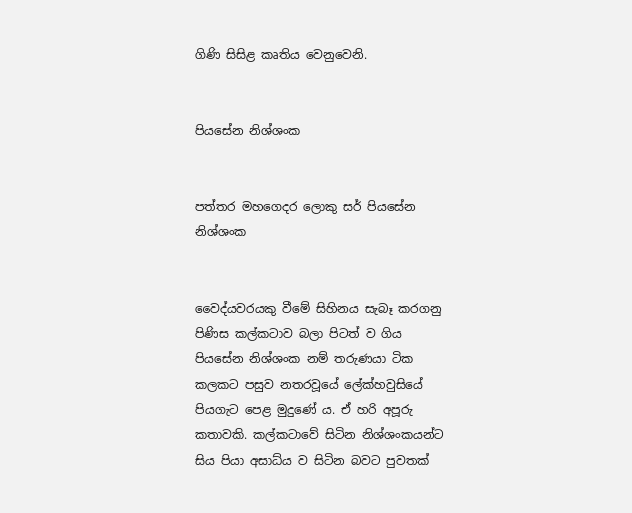ගිණි සිසිළ කෘතිය වෙනුවෙනි.


පියසේන නිශ්ශංක


පත්තර මහගෙදර ලොකු සර් පියසේන නිශ්ශංක


වෛද්යවරයකු වීමේ සිහිනය සැබෑ කරගනු පිණිස කල්කටාව බලා පිටත් ව ගිය පියසේන නිශ්ශංක නම් තරුණයා ටික කලකට පසුව නතරවූයේ ලේක්හවුසියේ පියගැට පෙළ මුදුණේ ය. ඒ හරි අපූරු කතාවකි. කල්කටාවේ සිටින නිශ්ශංකයන්ට සිය පියා අසාධ්ය ව සිටින බවට පුවතක්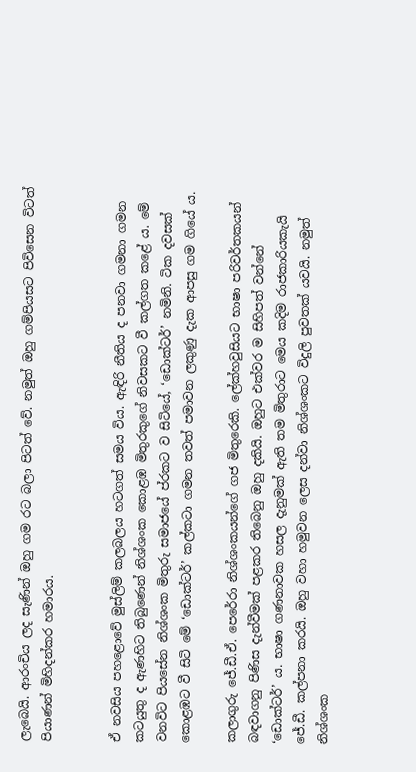ලැබෙයි. ආරංචිය ලද සැණින් ඔහු ගම රට බලා පිටත් වේ. නමුත් ඔහු ගම්පියසට පිවිසෙන විටත් පියාණන් මිහිදන්කර හමාරය.


ඒ නවසිය පහළොවේ මුස්ලිම් කලබලය හටගත් සමය විය. ඇඳිරි නීතිය ද පනවා ගමනා ගමන කටයුතු ද ඇණහිට තිබුණෙන් නිශ්ශංක කොළඹ මිතුරකුගේ නිවසකට වී කල්ගත කළේ ය. මේ වනවිට පියසේන නිශ්ශංක මිතුරු සමාජයේ ප්රකට ව සිටියේ, ‘ඩොක්ටර්’ නමිනි. ටික දවසක් කොළඹට වී සිටි මේ ‘ඩොක්ටර්’ කල්කටා ගමන තවත් පමාවන ලකුණු දැක ආපසු ගම ගියේ ය.

කලාගුරු ජේ.ඩී.ඒ. පෙරේරා නිශ්ශංකයන්ගේ ගජ මිතුරෙකි. ලේක්හවුසියට භාෂා පරිවර්තකයන් බඳවාගනු පිණිස දැන්වීමක් පළකර තිබෙනු ඔහු දකියි. ඔහුට එක්වර ම සිහිපත් වන්නේ ‘ඩොක්ටර්’ ය. භාෂා ගණනාවක හසල දැනුමක් ඇති තම මිතුරාට මෙය කදිම රාජකාරියකැයි ජේ.ඩී. කල්පනා කරයි. ඔහු වහා හමුවන ලෙස දන්වා නිශ්ශංකට විදුලි පුවතක් යවයි. නමුත් නිශ්ශංක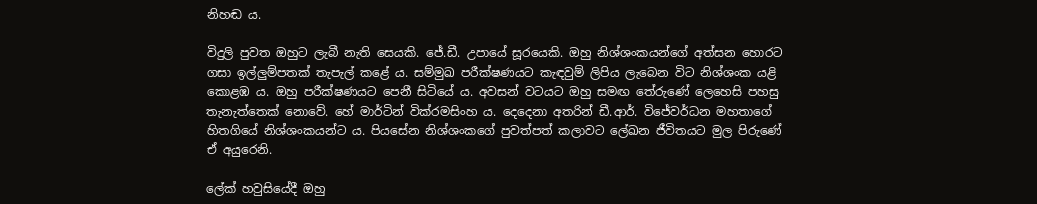නිහඬ ය.

විදුලි පුවත ඔහුට ලැබී නැති සෙයකි. ජේ.ඩී. උපායේ සූරයෙකි. ඔහු නිශ්ශංකයන්ගේ අත්සන හොරට ගසා ඉල්ලුම්පතක් තැපැල් කළේ ය. සම්මුඛ පරීක්ෂණයට කැඳවුම් ලිපිය ලැබෙන විට නිශ්ශංක යළි කොළඹ ය. ඔහු පරීක්ෂණයට පෙනී සිටියේ ය. අවසන් වටයට ඔහු සමඟ තේරුණේ ලෙහෙසි පහසු තැනැත්තෙක් නොවේ. හේ මාර්ටින් වික්රමසිංහ ය. දෙදෙනා අතරින් ඩී.ආර්. විජේවර්ධන මහතාගේ හිතගියේ නිශ්ශංකයන්ට ය. පියසේන නිශ්ශංකගේ පුවත්පත් කලාවට ලේඛන ජීවිතයට මුල පිරුණේ ඒ අයුරෙනි.

ලේක් හවුසියේදී ඔහු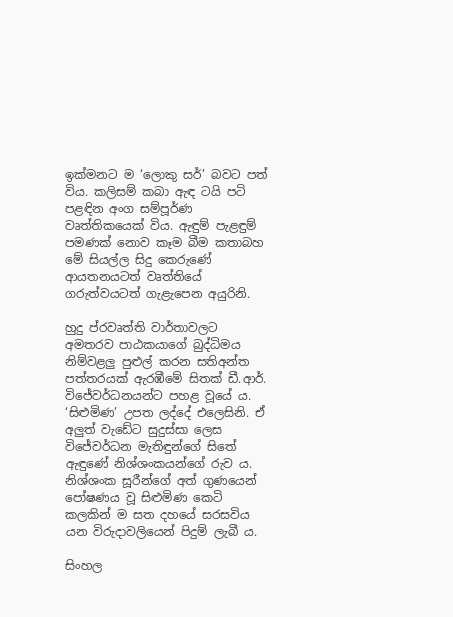ඉක්මනට ම ‘ලොකු සර්’ බවට පත් විය. කලිසම් කබා ඇඳ ටයි පටි පළඳින අංග සම්පූර්ණ වෘත්තිකයෙක් විය. ඇඳුම් පැළඳුම් පමණක් නොව කෑම බීම කතාබහ මේ සියල්ල සිදු කෙරුණේ ආයතනයටත් වෘත්තියේ ගරුත්වයටත් ගැළැපෙන අයුරිනි.

හුදු ප්රවෘත්ති වාර්තාවලට අමතරව පාඨකයාගේ බුද්ධිමය නිම්වළලු පුළුල් කරන සතිඅන්ත පත්තරයක් ඇරඹීමේ සිතක් ඩී.ආර්. විජේවර්ධනයන්ට පහළ වූයේ ය. ‘සිළුමිණ’ උපත ලද්දේ එලෙසිනි. ඒ අලුත් වැඩේට සුදුස්සා ලෙස විජේවර්ධන මැතිඳුන්ගේ සිතේ ඇඳුණේ නිශ්ශංකයන්ගේ රුව ය. නිශ්ශංක සූරීන්ගේ අත් ගුණයෙන් පෝෂණය වූ සිළුමිණ කෙටි කලකින් ම සත දහයේ සරසවිය යන විරුදාවලියෙන් පිදුම් ලැබී ය.

සිංහල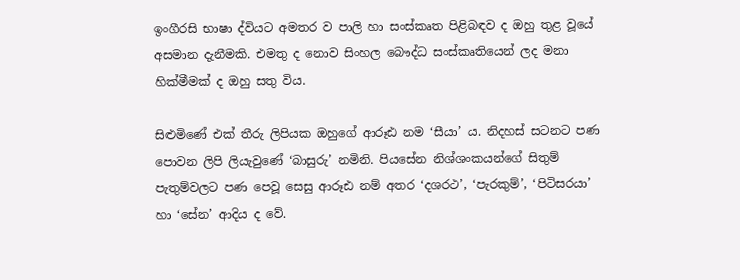ඉංගීරසි භාෂා ද්වියට අමතර ව පාලි හා සංස්කෘත පිළිබඳව ද ඔහු තුළ වූයේ අසමාන දැනීමකි. එමතු ද නොව සිංහල බෞද්ධ සංස්කෘතියෙන් ලද මනා හික්මීමක් ද ඔහු සතු විය.

සිළුමිණේ එක් තීරු ලිපියක ඔහුගේ ආරූඪ නම ‘සීයා’ ය. නිදහස් සටනට පණ පොවන ලිපි ලියැවුණේ ‘බාසුරු’ නමිනි. පියසේන නිශ්ශංකයන්ගේ සිතුම් පැතුම්වලට පණ පෙවූ සෙසු ආරූඪ නම් අතර ‘දශරථ’, ‘පැරකුම්’, ‘පිටිසරයා’ හා ‘සේන’ ආදිය ද වේ.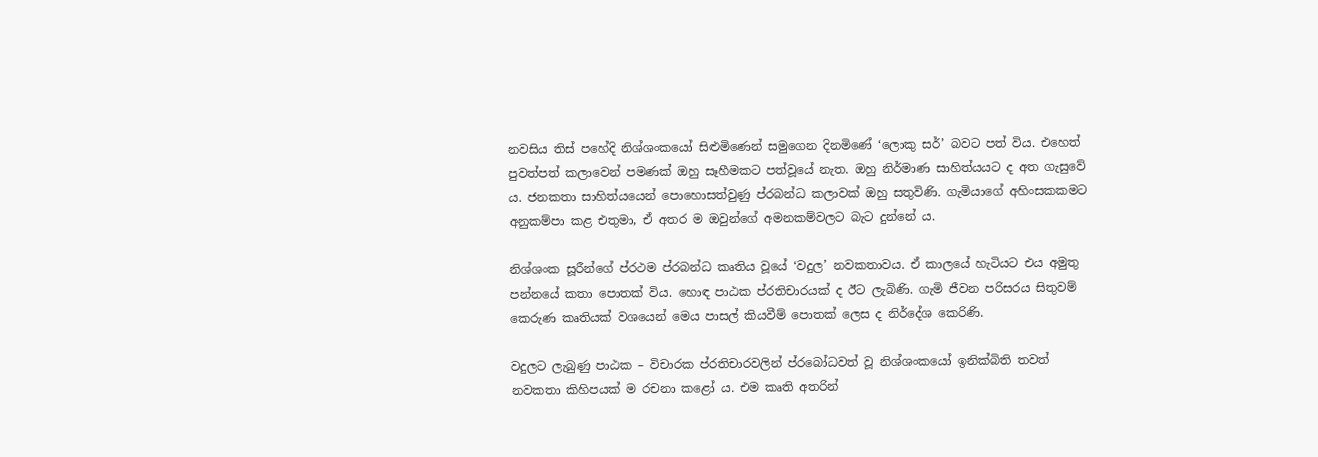නවසිය තිස් පහේදි නිශ්ශංකයෝ සිළුමිණෙන් සමුගෙන දිනමිණේ ‘ලොකු සර්’ බවට පත් විය. එහෙත් පුවත්පත් කලාවෙන් පමණක් ඔහු සෑහීමකට පත්වූයේ නැත. ඔහු නිර්මාණ සාහිත්යයට ද අත ගැසුවේ ය. ජනකතා සාහිත්යයෙන් පොහොසත්වුණු ප්රබන්ධ කලාවක් ඔහු සතුවිණි. ගැමියාගේ අහිංසකකමට අනුකම්පා කළ එතුමා, ඒ අතර ම ඔවුන්ගේ අමනකම්වලට බැට දුන්නේ ය.

නිශ්ශංක සූරීන්ගේ ප්රථම ප්රබන්ධ කෘතිය වූයේ ‘වදුල’ නවකතාවය. ඒ කාලයේ හැටියට එය අමුතු පන්නයේ කතා පොතක් විය. හොඳ පාඨක ප්රතිචාරයක් ද ඊට ලැබිණි. ගැමි ජීවන පරිසරය සිතුවම් කෙරුණ කෘතියක් වශයෙන් මෙය පාසල් කියවීම් පොතක් ලෙස ද නිර්දේශ කෙරිණි.

වදුලට ලැබුණු පාඨක – විචාරක ප්රතිචාරවලින් ප්රබෝධවත් වූ නිශ්ශංකයෝ ඉනික්බිති තවත් නවකතා කිහිපයක් ම රචනා කළෝ ය. එම කෘති අතරින්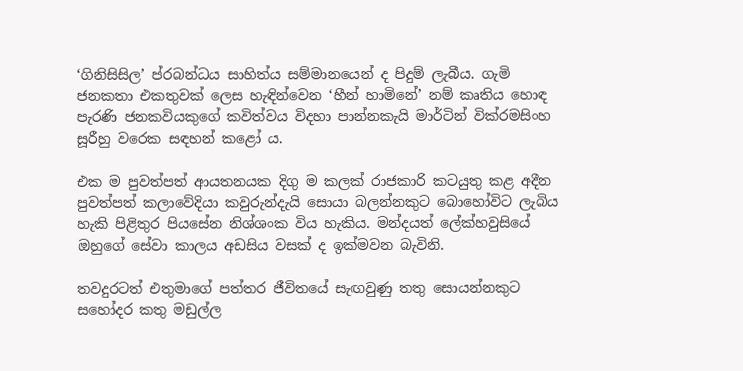‘ගිනිසිසිල’ ප්රබන්ධය සාහිත්ය සම්මානයෙන් ද පිදුම් ලැබීය. ගැමි ජනකතා එකතුවක් ලෙස හැඳින්වෙන ‘හීන් හාමිනේ’ නම් කෘතිය හොඳ පැරණි ජනකවියකුගේ කවිත්වය විදහා පාන්නකැයි මාර්ටින් වික්රමසිංහ සූරීහු වරෙක සඳහන් කළෝ ය.

එක ම පුවත්පත් ආයතනයක දිගු ම කලක් රාජකාරි කටයුතු කළ අදීන පුවත්පත් කලාවේදියා කවුරුන්දැයි සොයා බලන්නකුට බොහෝවිට ලැබිය හැකි පිළිතුර පියසේන නිශ්ශංක විය හැකිය. මන්දයත් ලේක්හවුසියේ ඔහුගේ සේවා කාලය අඩසිය වසක් ද ඉක්මවන බැවිනි.

තවදුරටත් එතුමාගේ පත්තර ජීවිතයේ සැඟවුණු තතු සොයන්නකුට සහෝදර කතු මඩුල්ල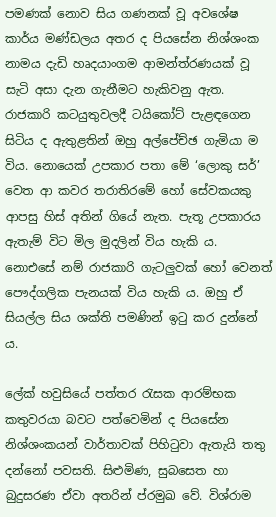පමණක් නොව සිය ගණනක් වූ අවශේෂ කාර්ය මණ්ඩලය අතර ද පියසේන නිශ්ශංක නාමය දැඩි හෘදයාංගම ආමන්ත්රණයක් වූ සැටි අසා දැන ගැනීමට හැකිවනු ඇත. රාජකාරි කටයුතුවලදී ටයිකෝට් පැළඳගෙන සිටිය ද ඇතුළතින් ඔහු අල්පේච්ඡ ගැමියා ම විය. නොයෙක් උපකාර පතා මේ ‘ලොකු සර්’ වෙත ආ කවර තරාතිරමේ හෝ සේවකයකු ආපසු හිස් අතින් ගියේ නැත. පැතූ උපකාරය ඇතැම් විට මිල මුදලින් විය හැකි ය. නොඑසේ නම් රාජකාරි ගැටලුවක් හෝ වෙනත් පෞද්ගලික පැනයක් විය හැකි ය. ඔහු ඒ සියල්ල සිය ශක්ති පමණින් ඉටු කර දුන්නේ ය.

ලේක් හවුසියේ පත්තර රැසක ආරම්භක කතුවරයා බවට පත්වෙමින් ද පියසේන නිශ්ශංකයන් වාර්තාවක් පිහිටුවා ඇතැයි තතු දන්නෝ පවසති. සිළුමිණ, සුබසෙත හා බුදුසරණ ඒවා අතරින් ප්රමුඛ වේ. විශ්රාම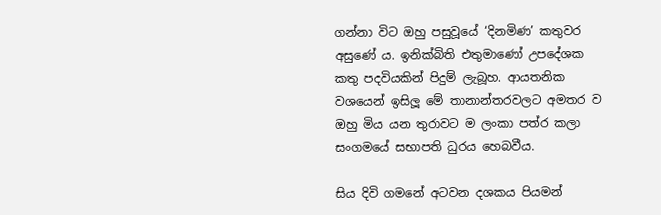ගන්නා විට ඔහු පසුවූයේ ‘දිනමිණ’ කතුවර අසුණේ ය. ඉනික්බිති එතුමාණෝ උපදේශක කතු පදවියකින් පිදුම් ලැබූහ. ආයතනික වශයෙන් ඉසිලූ මේ තානාන්තරවලට අමතර ව ඔහු මිය යන තුරාවට ම ලංකා පත්ර කලා සංගමයේ සභාපති ධුරය හෙබවීය.

සිය දිවි ගමනේ අටවන දශකය පියමන්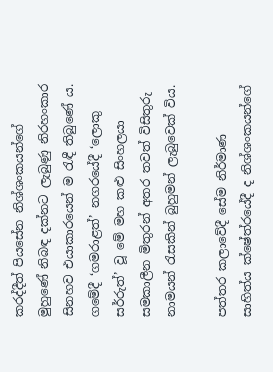කරද්දීත් පියසේන නිශ්ශංකයන්ගේ මුහුණේ නිබඳ දක්නට ලැබුණු නිරහංකාර සිනහව එයාකාරයෙන් ම රැඳී තිබුණේ ය. ගමේදී ‘ගමරාළත්’ නගරයේදී ‘ලොකු සර්රුත්’ වූ මේ මහ කළු සිංහලයා සමකාලීන මිතුරන් අතර තවත් විසිතුරු නාමයන් රැසකින් බුහුමන් ලැබුවෙක් විය.

පත්තර කලාවේදී සේම නිර්මාණ සාහිත්ය ක්ෂේත්රයේදී ද නිශ්ශංකයන්ගේ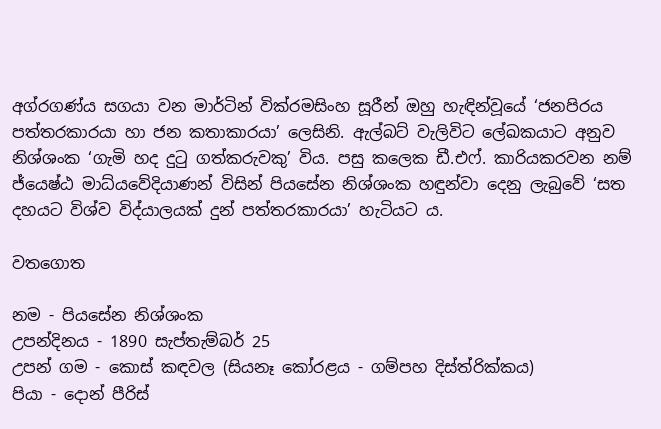අග්රගණ්ය සගයා වන මාර්ටින් වික්රමසිංහ සූරීන් ඔහු හැඳින්වූයේ ‘ජනපිරය පත්තරකාරයා හා ජන කතාකාරයා’ ලෙසිනි. ඇල්බට් වැලිවිට ලේඛකයාට අනුව නිශ්ශංක ‘ගැමි හද දුටු ගත්කරුවකු’ විය. පසු කලෙක ඩී.එෆ්. කාරියකරවන නම් ජ්යෙෂ්ඨ මාධ්යවේදියාණන් විසින් පියසේන නිශ්ශංක හඳුන්වා දෙනු ලැබුවේ ‘සත දහයට විශ්ව විද්යාලයක් දුන් පත්තරකාරයා’ හැටියට ය.

වතගොත

නම - පියසේන නිශ්ශංක
උපන්දිනය - 1890 සැප්තැම්බර් 25
උපන් ගම - කොස් කඳවල (සියනෑ කෝරළය - ගම්පහ දිස්ත්රික්කය)
පියා - දොන් පීරිස්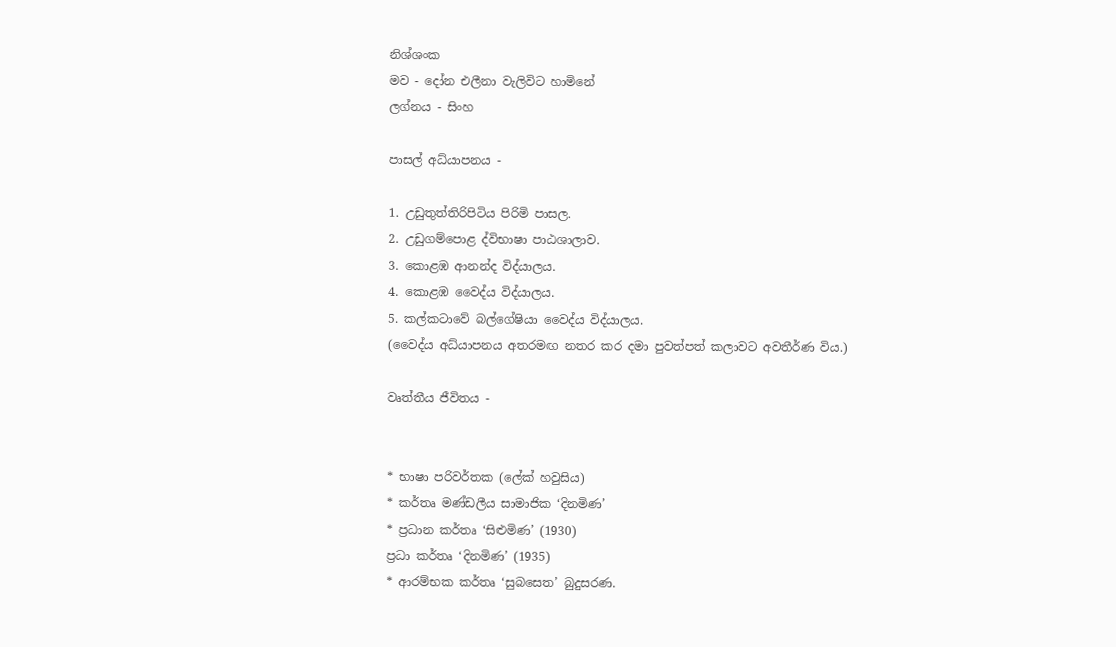නිශ්ශංක
මව - දෝන එලීනා වැලිවිට හාමිනේ
ලග්නය - සිංහ

පාසල් අධ්යාපනය -

1. උඩුතුත්තිරිපිටිය පිරිමි පාසල.
2. උඩුගම්පොළ ද්විභාෂා පාඨශාලාව.
3. කොළඹ ආනන්ද විද්යාලය.
4. කොළඹ වෛද්ය විද්යාලය.
5. කල්කටාවේ බල්ගේෂියා වෛද්ය විද්යාලය.
(වෛද්ය අධ්යාපනය අතරමඟ නතර කර දමා පුවත්පත් කලාවට අවතීර්ණ විය.)

වෘත්තීය ජීවිතය -


* භාෂා පරිවර්තක (ලේක් හවුසිය)
* කර්තෘ මණ්ඩලීය සාමාජික ‘දිනමිණ’
* ප්‍රධාන කර්තෘ ‘සිළුමිණ’ (1930)
ප්‍රධා කර්තෘ ‘දිනමිණ’ (1935)
* ආරම්භක කර්තෘ ‘සුබසෙත’ බුදුසරණ.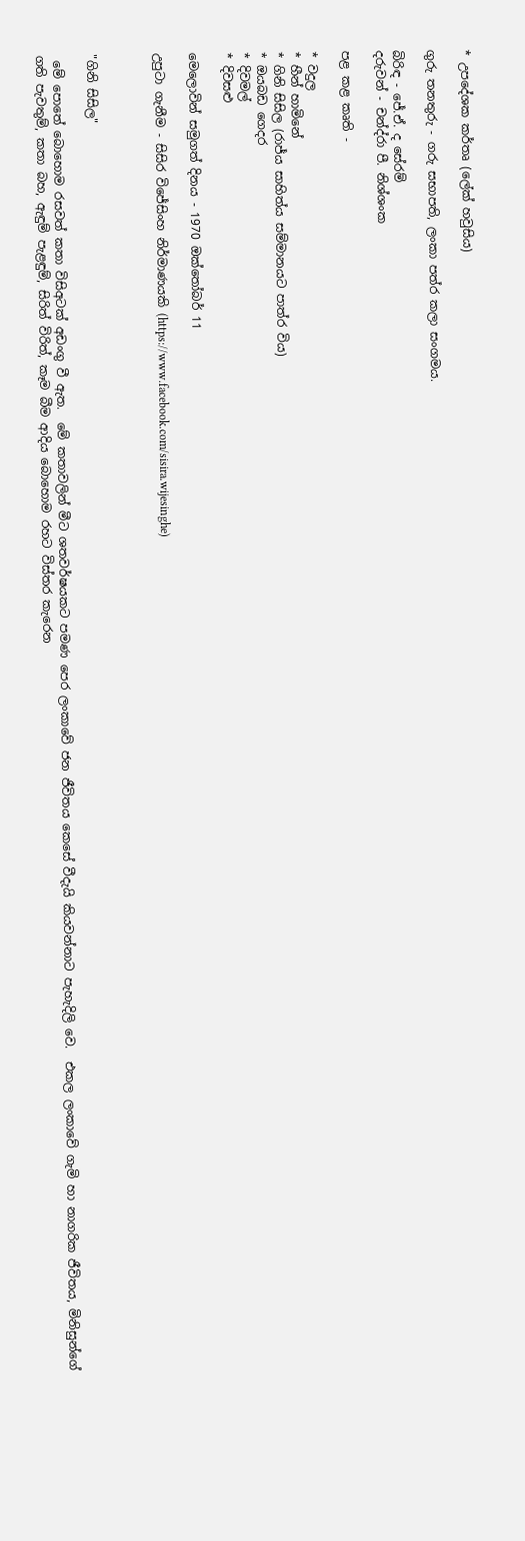* උපදේශක කර්තෘ (ලේක් හවුසිය)

ගුරු තනතුරු - ගරු සභාපති, ලංකා පත්ර කලා සංගමය.

බිරිඳ - ජේ.ඒ. ද සේරම්
දරුවන් - චන්ද්රා පී. නිශ්ශංක

පළ කළ කෘති -

* වදුල
* හීන් හාමිනේ
* ගිනි සිසිල (රාජ්ය සාහිත්ය සම්මානයට පාත්ර විය)
* ඔයබඩ ගෙදර
* දිවමල්
* දිවසළු

මෙලොවින් සමුගත් දිනය - 1970 ඔක්තෝබර් 11

උපුටා ගැනීම - සිසිර විජේසිංහ නිර්මාණයකි (https://www.facebook.com/sisira.wijesinghe)



"ගිනි සිසිල"

 මේ පොතේ බොහොම රසවත් කතා විසිඅටක් අඩංගු වී ඇත.  මේ කතාවලින් මීට ශතවර්ෂයකට පමණ පෙර ලංකාවේ ජන ජීවිතය කෙසේ වීදැයි කියවන්නාට පැහැදිලි වෙ.  එකල ලංකාවේ ගැමි හා නාගරික ජීවිතය, මිනිසුන්ගේ ගති පැවතුම්, කතා බහ, ඇඳුම් පැළඳුම්, සිරිත් විරිත්, කෑම බීම ආදිය බොහොම රහට විස්තර කැරෙන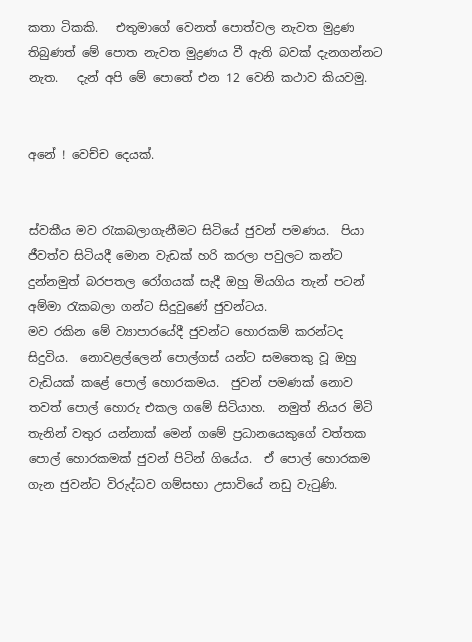කතා ටිකකි.   එතුමාගේ වෙනත් පොත්වල නැවත මුද්‍රණ තිබුණත් මේ පොත නැවත මුද්‍රණය වී ඇති බවක් දැනගන්නට නැත.   දැන් අපි මේ පොතේ එන 12 වෙනි කථාව කියවමු.


අනේ ! වෙච්ච දෙයක්.


ස්වකීය මව රැකබලාගැනීමට සිටියේ ජුවන් පමණය.  පියා ජීවත්ව සිටියදී මොන වැඩක් හරි කරලා පවුලට කන්ට දුන්නමුත් බරපතල රෝගයක් සැදී ඔහු මියගිය තැන් පටන් අම්මා රැකබලා ගන්ට සිදුවුණේ ජුවන්ටය.
මව රකින මේ ව්‍යාපාරයේදී ජුවන්ට හොරකම් කරන්ටද සිදුවිය.  නොවළල්ලෙන් පොල්ගස් යන්ට සමතෙකු වූ ඔහු වැඩියක් කළේ පොල් හොරකමය.  ජුවන් පමණක් නොව තවත් පොල් හොරු එකල ගමේ සිටියාහ.  නමුත් නියර මිටි තැනින් වතුර යන්නාක් මෙන් ගමේ ප්‍රධානයෙකුගේ වත්තක පොල් හොරකමක් ජුවන් පිටින් ගියේය.  ඒ පොල් හොරකම ගැන ජුවන්ට විරුද්ධව ගම්සභා උසාවියේ නඩු වැටුණි.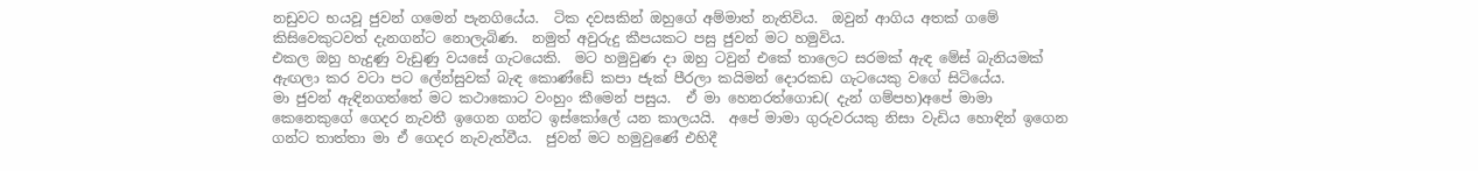නඩුවට භයවූ ජුවන් ගමෙන් පැනගියේය.  ටික දවසකින් ඔහුගේ අම්මාත් නැතිවිය.  ඔවුන් ආගිය අතක් ගමේ කිසිවෙකුටවත් දැනගන්ට නොලැබිණ.  නමුත් අවුරුදු කීපයකට පසු ජුවන් මට හමුවිය.
එකල ඔහු හැදුණු වැඩුණු වයසේ ගැටයෙකි.  මට හමුවුණ දා ඔහු ටවුන් එකේ තාලෙට සරමක් ඇඳ මේස් බැනියමක් ඇඟලා කර වටා පට ලේන්සුවක් බැඳ කොණ්ඩේ කපා ජැක් පීරලා කයිමන් දොරකඩ ගැටයෙකු වගේ සිටියේය.
මා ජුවන් ඇඳිනගත්තේ මට කථාකොට වංහුං කීමෙන් පසුය.  ඒ මා හෙනරත්ගොඩ( දැන් ගම්පහ)අපේ මාමා කෙනෙකුගේ ගෙදර නැවතී ඉගෙන ගන්ට ඉස්කෝලේ යන කාලයයි.  අපේ මාමා ගුරුවරයකු නිසා වැඩිය හොඳින් ඉගෙන ගන්ට තාත්තා මා ඒ ගෙදර නැවැත්වීය.  ජුවන් මට හමුවුණේ එහිදී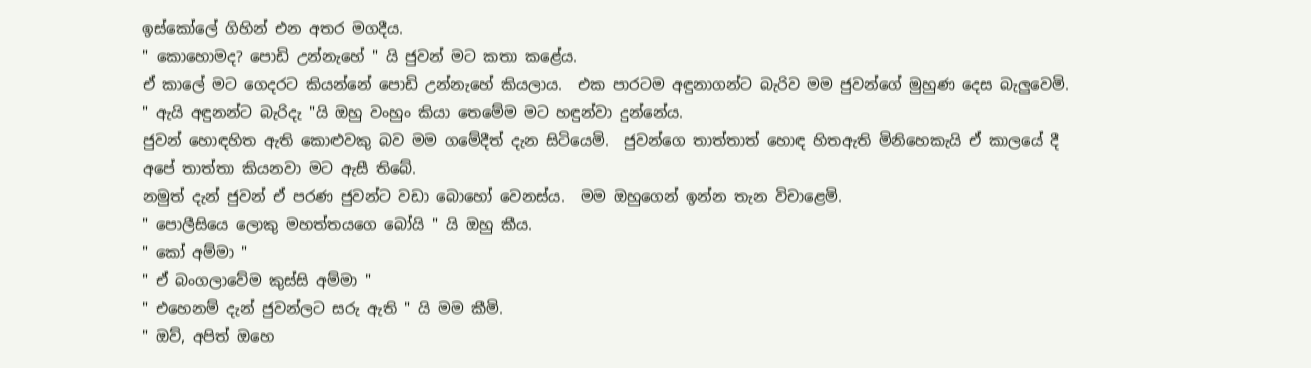ඉස්කෝලේ ගිහින් එන අතර මගදීය.
" කොහොමද? පොඩි උන්නැහේ " යි ජුවන් මට කතා කළේය.
ඒ කාලේ මට ගෙදරට කියන්නේ පොඩි උන්නැහේ කියලාය.  එක පාරටම අඳුනාගන්ට බැරිව මම ජුවන්ගේ මුහුණ දෙස බැලුවෙමි.  " ඇයි අඳුනන්ට බැරිදැ "යි ඔහු වංහුං කියා තෙමේම මට හඳුන්වා දුන්නේය.
ජුවන් හොඳහිත ඇති කොළුවකු බව මම ගමේදීත් දැන සිටියෙමි.  ජුවන්ගෙ තාත්තාත් හොඳ හිතඇති මිනිහෙකැයි ඒ කාලයේ දී අපේ තාත්තා කියනවා මට ඇසී තිබේ.
නමුත් දැන් ජුවන් ඒ පරණ ජුවන්ට වඩා බොහෝ වෙනස්ය.  මම ඔහුගෙන් ඉන්න තැන විචාළෙමි.
" පොලීසියෙ ලොකු මහත්තයගෙ බෝයි " යි ඔහු කීය.
" කෝ අම්මා "
" ඒ බංගලාවේම කුස්සි අම්මා "
" එහෙනම් දැන් ජුවන්ලට සරු ඇති " යි මම කීමි.
" ඔව්, අපිත් ඔහෙ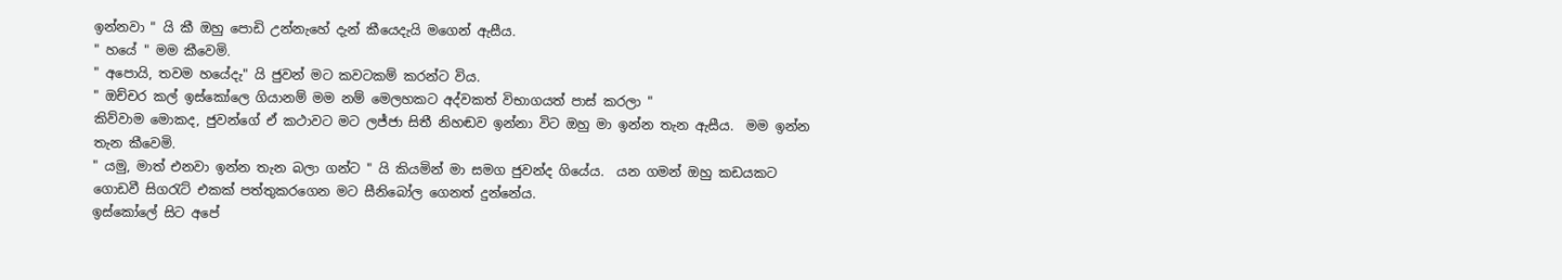ඉන්නවා " යි කී ඔහු පොඩි උන්නැහේ දැන් කීයෙදැයි මගෙන් ඇසීය.
" හයේ " මම කීවෙමි.
" අපොයි, තවම හයේදැ" යි ජුවන් මට කවටකම් කරන්ට විය.
" ඔච්චර කල් ඉස්කෝලෙ ගියානම් මම නම් මෙලහකට අද්වකත් විභාගයත් පාස් කරලා "
කිව්වාම මොකද, ජුවන්ගේ ඒ කථාවට මට ලජ්ජා සිතී නිහඬව ඉන්නා විට ඔහු මා ඉන්න තැන ඇසීය.  මම ඉන්න තැන කීවෙමි.
" යමු, මාත් එනවා ඉන්න තැන බලා ගන්ට " යි කියමින් මා සමග ජුවන්ද ගියේය.  යන ගමන් ඔහු කඩයකට ගොඩවී සිගරැට් එකක් පත්තුකරගෙන මට සීනිබෝල ගෙනත් දුන්නේය.
ඉස්කෝලේ සිට අපේ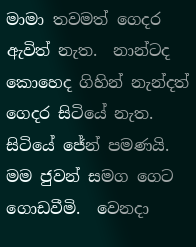මාමා තවමත් ගෙදර ඇවිත් නැත.  නාන්ටද කොහෙද ගිහින් නැන්දත් ගෙදර සිටියේ නැත.  සිටියේ ජේන් පමණයි.  මම ජුවන් සමග ගෙට ගොඩවීමි.  වෙනදා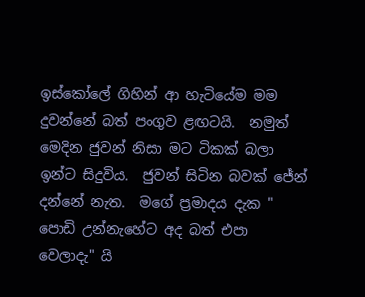ඉස්කෝලේ ගිහින් ආ හැටියේම මම දුවන්නේ බත් පංගුව ළඟටයි.  නමුත් මෙදින ජුවන් නිසා මට ටිකක් බලා ඉන්ට සිදුවිය.  ජුවන් සිටින බවක් ජේන් දන්නේ නැත.  මගේ ප්‍රමාදය දැක " පොඩි උන්නැහේට අද බත් එපා වෙලාදැ" යි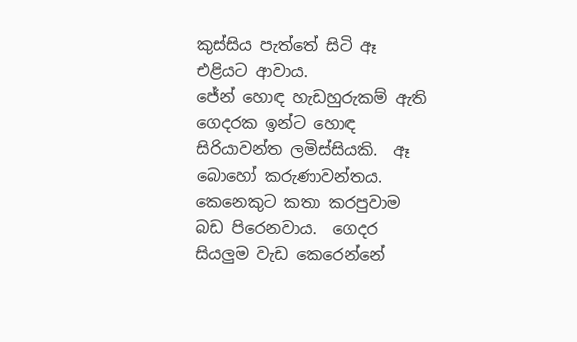කුස්සිය පැත්තේ සිටි ඈ එළියට ආවාය.
ජේන් හොඳ හැඩහුරුකම් ඇති ගෙදරක ඉන්ට හොඳ සිරියාවන්ත ලමිස්සියකි.  ඈ බොහෝ කරුණාවන්තය.  කෙනෙකුට කතා කරපුවාම බඩ පිරෙනවාය.  ගෙදර සියලුම වැඩ කෙරෙන්නේ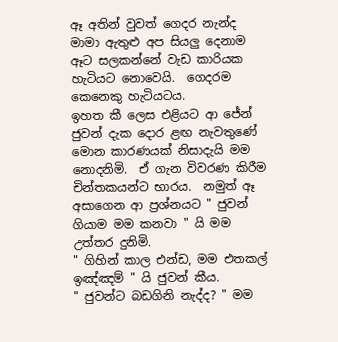ඈ අතින් වුවත් ගෙදර නැන්ද මාමා ඇතුළු අප සියලු දෙනාම ඈට සලකන්නේ වැඩ කාරියක හැටියට නොවෙයි.  ගෙදරම කෙනෙකු හැටියටය.
ඉහත කී ලෙස එළියට ආ ජේන් ජුවන් දැක දොර ළඟ නැවතුණේ මොන කාරණයක් නිසාදැයි මම නොදනිමි.  ඒ ගැන විවරණ කිරීම චින්තකයන්ට භාරය.  නමුත් ඈ අසාගෙන ආ ප්‍රශ්නයට " ජුවන් ගියාම මම කනවා " යි මම උත්තර දුනිමි.
" ගිහින් කාල එන්ඩ, මම එතකල් ඉඤ්ඤම් " යි ජුවන් කීය.
" ජුවන්ට බඩගිනි නැද්ද? " මම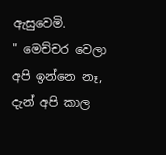ඇසුවෙමි.
" මෙච්චර වෙලා අපි ඉන්නෙ නෑ, දැන් අපි කාල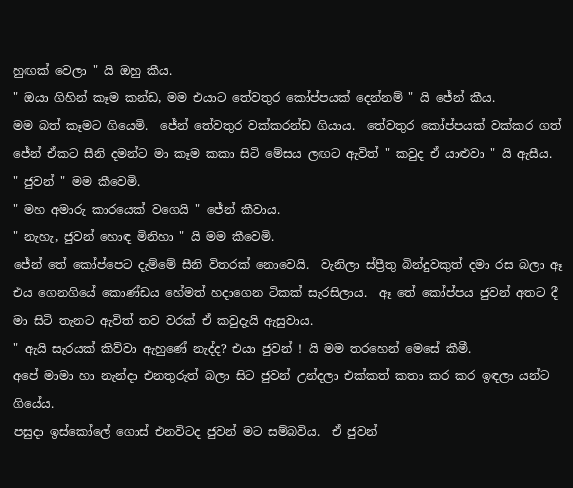හුඟක් වෙලා " යි ඔහු කීය.
" ඔයා ගිහින් කෑම කන්ඩ, මම එයාට තේවතුර කෝප්පයක් දෙන්නම් " යි ජේන් කීය.
මම බත් කෑමට ගියෙමි.  ජේන් තේවතුර වක්කරන්ඩ ගියාය.  තේවතුර කෝප්පයක් වක්කර ගත් ජේන් ඒකට සීනි දමන්ට මා කෑම කකා සිටි මේසය ලඟට ඇවිත් " කවුද ඒ යාළුවා " යි ඇසීය.
" ජුවන් " මම කීවෙමි.
" මහ අමාරු කාරයෙක් වගෙයි " ජේන් කීවාය.
" නැහැ, ජුවන් හොඳ මිනිහා " යි මම කීවෙමි.
ජේන් තේ කෝප්පෙට දැම්මේ සීනි විතරක් නොවෙයි.  වැනිලා ස්ප්‍රීතු බින්දුවකුත් දමා රස බලා ඈ එය ගෙනගියේ කොණ්ඩය හේමත් හදාගෙන ටිකක් සැරසිලාය.  ඈ තේ කෝප්පය ජුවන් අතට දී මා සිටි තැනට ඇවිත් තව වරක් ඒ කවුදැයි ඇසුවාය.
" ඇයි සැරයක් කිව්වා ඇහුණේ නැද්ද? එයා ජුවන් ! යි මම තරහෙන් මෙසේ කීමී.
අපේ මාමා හා නැන්දා එනතුරුත් බලා සිට ජුවන් උන්දලා එක්කත් කතා කර කර ඉඳලා යන්ට ගියේය.
පසුදා ඉස්කෝලේ ගොස් එනවිටද ජුවන් මට සම්බවිය.  ඒ ජුවන්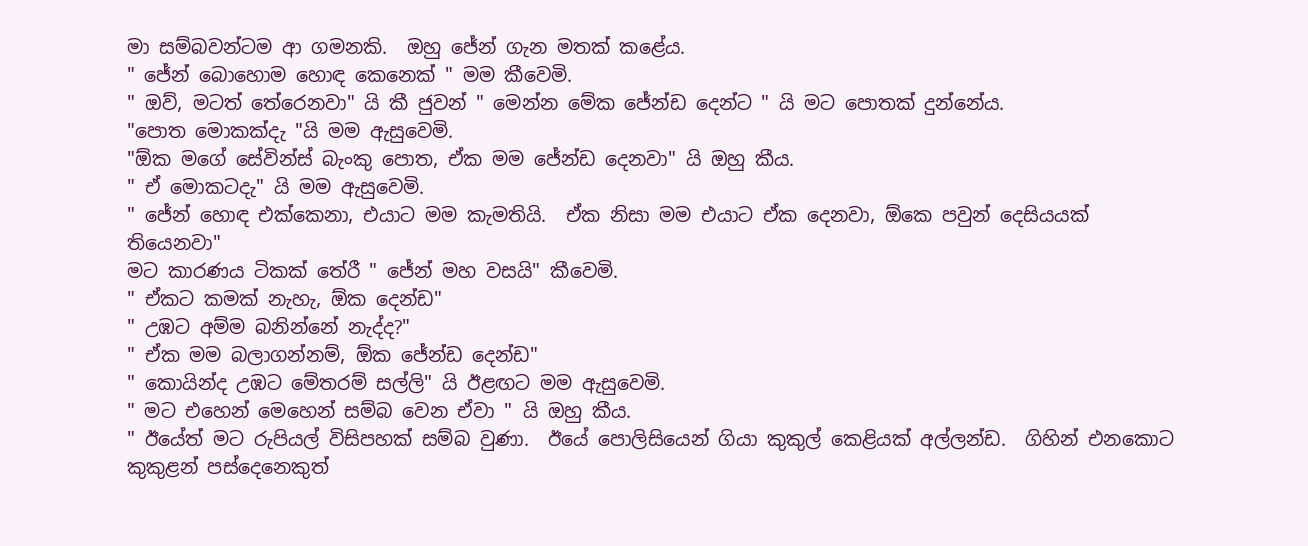මා සම්බවන්ටම ආ ගමනකි.  ඔහු ජේන් ගැන මතක් කළේය.
" ජේන් බොහොම හොඳ කෙනෙක් " මම කීවෙමි.
" ඔව්, මටත් තේරෙනවා" යි කී ජුවන් " මෙන්න මේක ජේන්ඩ දෙන්ට " යි මට පොතක් දුන්නේය.
"පොත මොකක්දැ "යි මම ඇසුවෙමි.
"ඕක මගේ සේවින්ස් බැංකු පොත, ඒක මම ජේන්ඩ දෙනවා" යි ඔහු කීය.
" ඒ මොකටදැ" යි මම ඇසුවෙමි.
" ජේන් හොඳ එක්කෙනා, එයාට මම කැමතියි.  ඒක නිසා මම එයාට ඒක දෙනවා, ඕකෙ පවුන් දෙසියයක් තියෙනවා"
මට කාරණය ටිකක් තේරී " ජේන් මහ වසයි" කීවෙමි.
" ඒකට කමක් නැහැ, ඕක දෙන්ඩ"
" උඹට අම්ම බනින්නේ නැද්ද?"
" ඒක මම බලාගන්නම්, ඕක ජේන්ඩ දෙන්ඩ"
" කොයින්ද උඹට මේතරම් සල්ලි" යි ඊළඟට මම ඇසුවෙමි.
" මට එහෙන් මෙහෙන් සම්බ වෙන ඒවා " යි ඔහු කීය.
" ඊයේත් මට රුපියල් විසිපහක් සම්බ වුණා.  ඊයේ පොලිසියෙන් ගියා කුකුල් කෙළියක් අල්ලන්ඩ.  ගිහින් එනකොට කුකුළන් පස්දෙනෙකුත්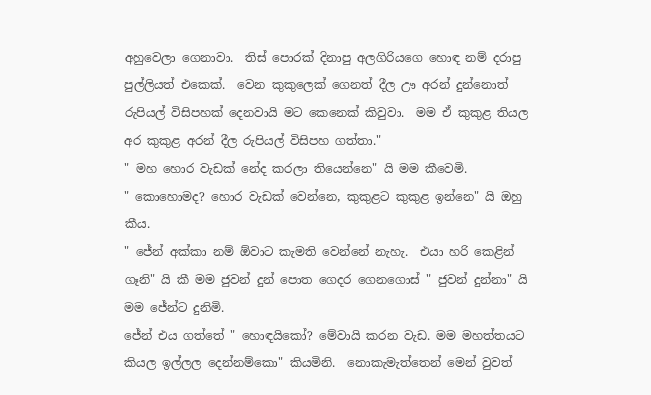අහුවෙලා ගෙනාවා.  තිස් පොරක් දිනාපු අලගිරියගෙ හොඳ නම් දරාපු පුල්ලියත් එකෙක්.  වෙන කුකුලෙක් ගෙනත් දීල ඌ අරන් දුන්නොත් රුපියල් විසිපහක් දෙනවායි මට කෙනෙක් කිවුවා.  මම ඒ කුකුළ තියල අර කුකුළ අරන් දීල රුපියල් විසිපහ ගත්තා."
" මහ හොර වැඩක් නේද කරලා තියෙන්නෙ" යි මම කීවෙමි.
" කොහොමද? හොර වැඩක් වෙන්නෙ, කුකුළට කුකුළ ඉන්නෙ" යි ඔහු කීය.
" ජේන් අක්කා නම් ඕවාට කැමති වෙන්නේ නැහැ.  එයා හරි කෙළින් ගෑනි" යි කී මම ජුවන් දුන් පොත ගෙදර ගෙනගොස් " ජුවන් දුන්නා" යි මම ජේන්ට දුනිමි.
ජේන් එය ගත්තේ " හොඳයිකෝ? මේවායි කරන වැඩ. මම මහත්තයට කියල ඉල්ලල දෙන්නම්කො" කියමිනි.  නොකැමැත්තෙන් මෙන් වුවත්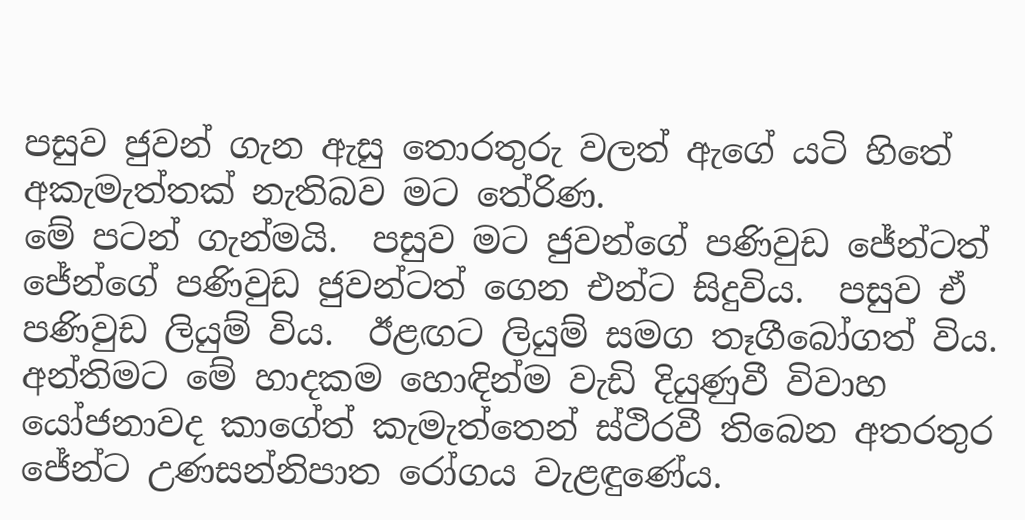පසුව ජුවන් ගැන ඇසු තොරතුරු වලත් ඇගේ යටි හිතේ අකැමැත්තක් නැතිබව මට තේරිණ.
මේ පටන් ගැන්මයි.  පසුව මට ජුවන්ගේ පණිවුඩ ජේන්ටත් ජේන්ගේ පණිවුඩ ජුවන්ටත් ගෙන එන්ට සිදුවිය.  පසුව ඒ පණිවුඩ ලියුම් විය.  ඊළඟට ලියුම් සමග තෑගීබෝගත් විය.
අන්තිමට මේ හාදකම හොඳින්ම වැඩි දියුණුවී විවාහ යෝජනාවද කාගේත් කැමැත්තෙන් ස්ථිරවී තිබෙන අතරතුර ජේන්ට උණසන්නිපාත රෝගය වැළඳුණේය.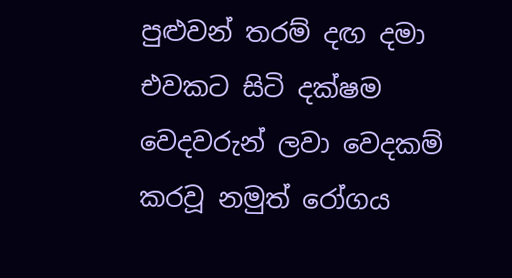පුළුවන් තරම් දඟ දමා එවකට සිටි දක්ෂම වෙදවරුන් ලවා වෙදකම් කරවූ නමුත් රෝගය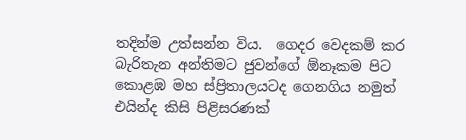තදින්ම උත්සන්න විය.  ගෙදර වෙදකම් කර බැරිතැන අන්තිමට ජුවන්ගේ ඕනෑකම පිට කොළඹ මහ ස්ප්‍රිතාලයටද ගෙනගිය නමුත් එයින්ද කිසි පිළිසරණක්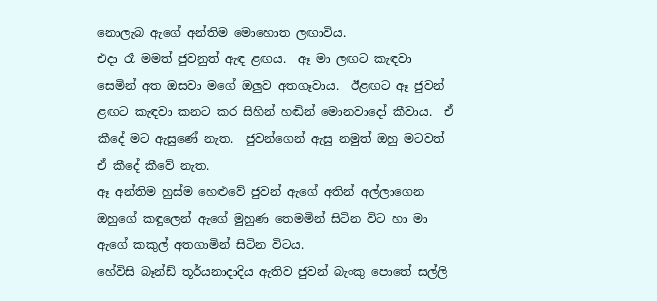නොලැබ ඇගේ අන්තිම මොහොත ලඟාවිය.
එදා රෑ මමත් ජුවනුත් ඇඳ ළඟය.  ඈ මා ලඟට කැඳවා සෙමින් අත ඔසවා මගේ ඔලුව අතගෑවාය.  ඊළඟට ඈ ජුවන් ළඟට කැඳවා කනට කර සිහින් හඬින් මොනවාදෝ කීවාය.  ඒ කීදේ මට ඇසුණේ නැත.  ජුවන්ගෙන් ඇසු නමුත් ඔහු මටවත් ඒ කීදේ කීවේ නැත.
ඈ අන්තිම හුස්ම හෙළුවේ ජුවන් ඇගේ අතින් අල්ලාගෙන ඔහුගේ කඳුලෙන් ඇගේ මුහුණ තෙමමින් සිටින විට හා මා ඇගේ කකුල් අතගාමින් සිටින විටය.
හේවිසි බෑන්ඩ් තූර්යනාදාදිය ඇතිව ජුවන් බැංකු පොතේ සල්ලි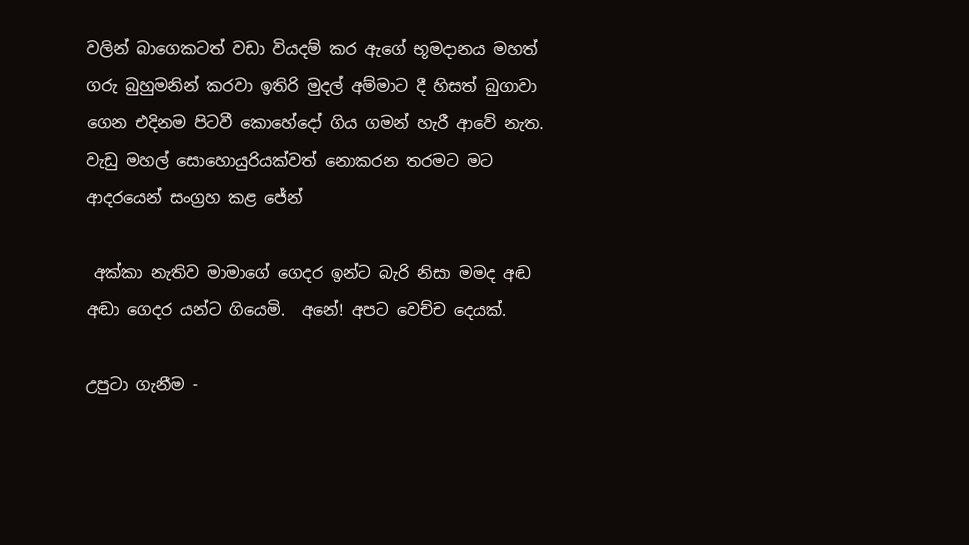වලින් බාගෙකටත් වඩා වියදම් කර ඇගේ භූමදානය මහත් ගරු බුහුමනින් කරවා ඉතිරි මුදල් අම්මාට දී හිසත් බුගාවා ගෙන එදිනම පිටවී කොහේදෝ ගිය ගමන් හැරී ආවේ නැත.
වැඩු මහල් සොහොයුරියක්වත් නොකරන තරමට මට ආදරයෙන් සංග්‍රහ කළ ජේන්

 අක්කා නැතිව මාමාගේ ගෙදර ඉන්ට බැරි නිසා මමද අඬ අඬා ගෙදර යන්ට ගියෙමි.  අනේ! අපට වෙච්ච දෙයක්.

උපුටා ගැනීම -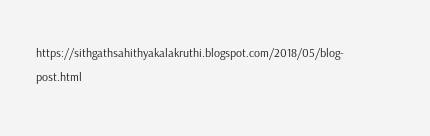https://sithgathsahithyakalakruthi.blogspot.com/2018/05/blog-post.html